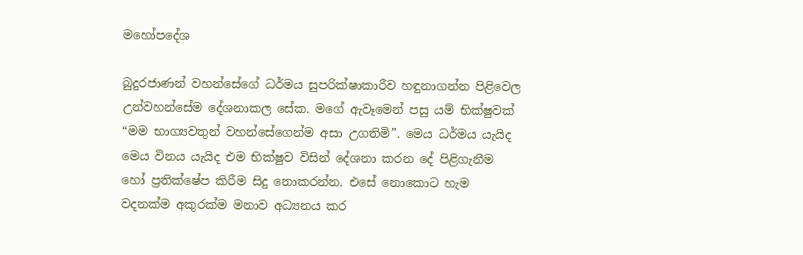මහෝපදේශ

බුදුරජාණන් වහන්සේගේ ධර්මය සුපරික්ෂාකාරීව හඳුනාගන්න පිළිවෙල උන්වහන්සේම දේශනාකල සේක. මගේ ඇවෑමෙන් පසු යම් භික්ෂුවක් “මම භාග්‍යවතුන් වහන්සේගෙන්ම අසා උගතිමි”. මෙය ධර්මය යැයිද මෙය විනය යැයිද එම භික්ෂුව විසින් දේශනා කරන දේ පිළිගැනීම හෝ ප්‍රතික්ෂේප කිරීම සිදු නොකරන්න. එසේ නොකොට හැම වදනක්ම අකුරක්ම මනාව අධ්‍යනය කර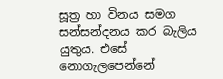සූත්‍ර හා විනය සමග සන්සන්දනය කර බැලිය යුතුය. එසේ නොගැලපෙන්නේ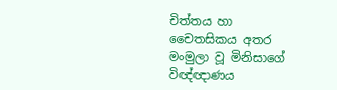චිත්තය හා චෛතසිකය අතර මංමුලා වූ මිනිසාගේ විඥ්ඥාණය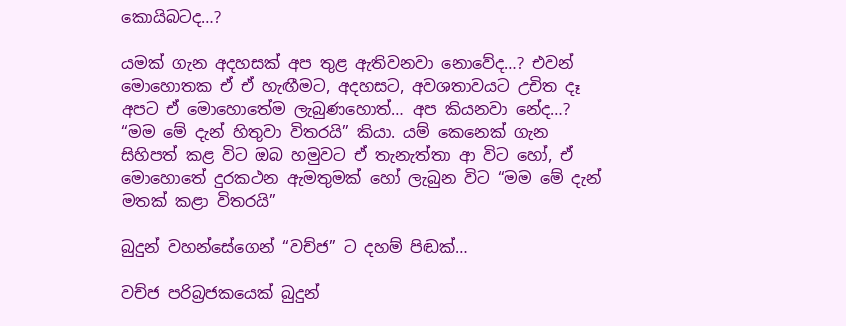කොයිබටද…?

යමක් ගැන අදහසක් අප තුළ ඇතිවනවා නොවේද…? එවන් මොහොතක ඒ ඒ හැඟීමට, අදහසට, අවශතාවයට උචිත දෑ අපට ඒ මොහොතේම ලැබුණහොත්… අප කියනවා නේද…? “මම මේ දැන් හිතුවා විතරයි” කියා. යම් කෙනෙක් ගැන සිහිපත් කළ විට ඔබ හමුවට ඒ තැනැත්තා ආ විට හෝ, ඒ මොහොතේ දුරකථන ඇමතුමක් හෝ ලැබුන විට “මම මේ දැන් මතක් කළා විතරයි”

බුදුන් වහන්සේගෙන් “වච්ජ” ට දහම් පිඬක්…

වච්ජ පරිබ්‍රජකයෙක් බුදුන්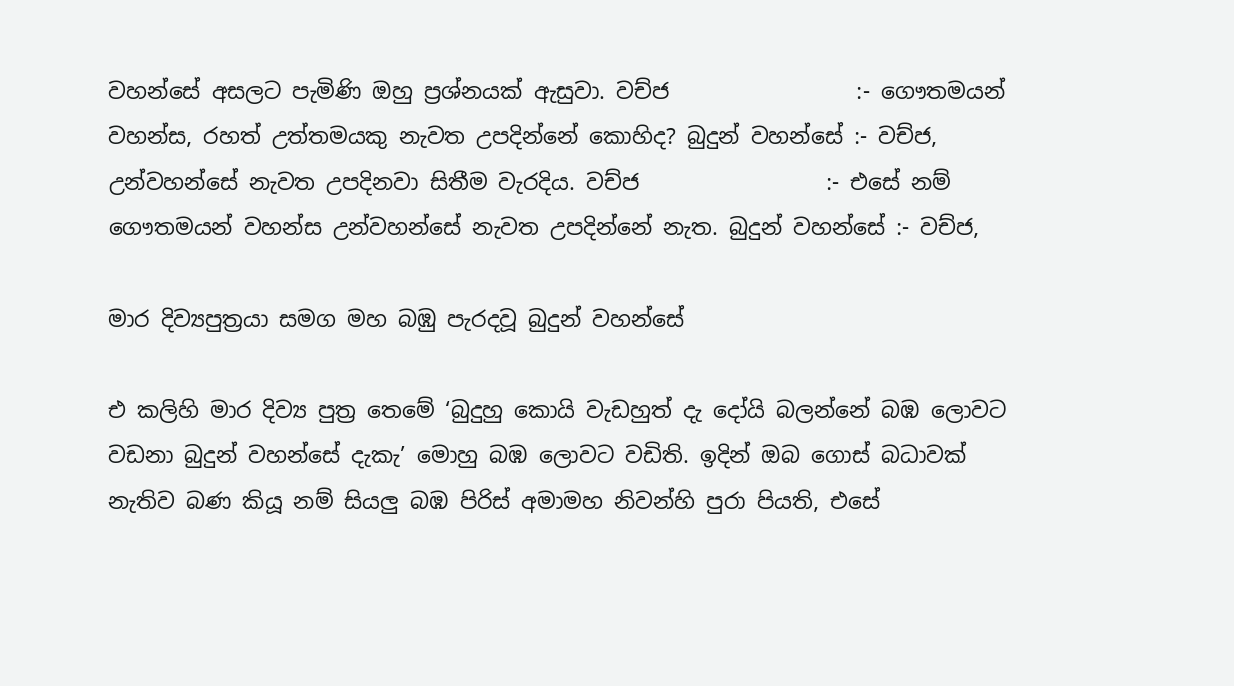වහන්සේ අසලට පැමිණි ඔහු ප්‍රශ්නයක් ඇසුවා. වච්ජ                 :- ගෞතමයන් වහන්ස, රහත් උත්තමයකු නැවත උපදින්නේ කොහිද? බුදුන් වහන්සේ :- වච්ජ, උන්වහන්සේ නැවත උපදිනවා සිතීම වැරදිය. වච්ජ                 :- එසේ නම් ගෞතමයන් වහන්ස උන්වහන්සේ නැවත උපදින්නේ නැත. බුදුන් වහන්සේ :- වච්ජ,

මාර දිව්‍යපුත්‍රයා සමග මහ බඹු පැරදවූ බුදුන් වහන්සේ

එ කලිහි මාර දිව්‍ය පුත්‍ර තෙමේ ‘බුදුහු කොයි වැඩහුත් දැ දෝයි බලන්නේ බඹ ලොවට වඩනා බුදුන් වහන්සේ දැකැ’ මොහු බඹ ලොවට වඩිති. ඉදින් ඔබ ගොස් බධාවක් නැතිව බණ කියූ නම් සියලු බඹ පිරිස් අමාමහ නිවන්හි පුරා පියති, එසේ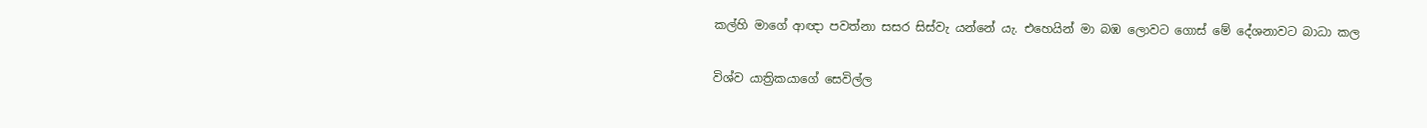කල්හි මාගේ ආඥා පවත්නා සසර සිස්වැ යන්නේ යැ. එහෙයින් මා බඹ ලොවට ගොස් මේ දේශනාවට බාධා කල

විශ්ව යාත්‍රිකයාගේ සෙවිල්ල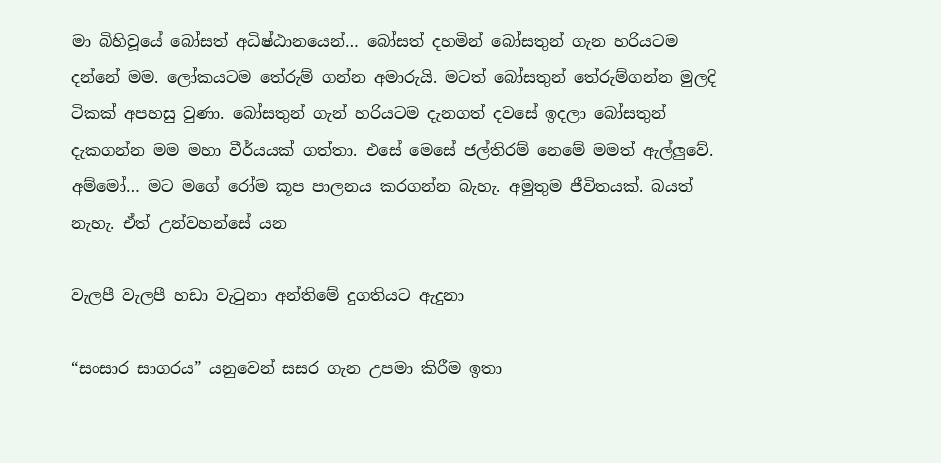මා බිහිවූයේ බෝසත් අධිෂ්ඨානයෙන්… බෝසත් දහමින් බෝසතුන් ගැන හරියටම දන්නේ මම. ලෝකයටම තේරුම් ගන්න අමාරුයි. මටත් බෝසතුන් තේරුම්ගන්න මුලදි ටිකක් අපහසු වුණා. බෝසතුන් ගැන් හරියටම දැනගත් දවසේ ඉදලා බෝසතුන් දැකගන්න මම මහා වීර්ය‍යක් ගත්තා. එසේ මෙසේ ජල්තිරම් නෙමේ මමත් ඇල්ලුවේ. අම්මෝ… මට මගේ රෝම කූප පාලනය කරගන්න බැහැ. අමුතුම ජීවිතයක්. බයත් නැහැ. ඒත් උන්වහන්සේ යන

වැලපී වැලපී හඩා වැටුනා අන්තිමේ දුගතියට ඇදුනා

“සංසාර සාගරය” යනුවෙන් සසර ගැන උපමා කිරීම ඉතා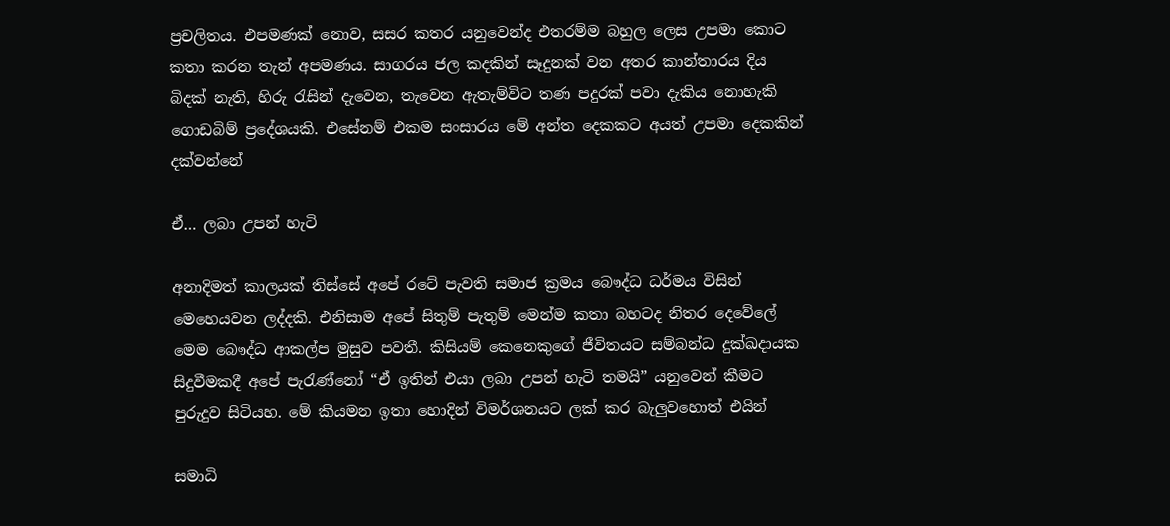ප්‍රචලිතය. එපමණක් නොව, සසර කතර යනුවෙන්ද එතරම්ම බහුල ලෙස උපමා කොට කතා කරන තැන් අපමණය. සාගරය ජල කදකින් සෑදුනක් වන අතර කාන්තාරය දිය බිදක් නැති, හිරු රැසින් දැවෙන, තැවෙන ඇතැම්විට තණ පදුරක් පවා දැකිය නොහැකි ගොඩබිම් ප්‍රදේශයකි. එසේනම් එකම සංසාරය මේ අන්ත දෙකකට අයත් උපමා දෙකකින් දක්වන්නේ

ඒ… ලබා උපන් හැටි

අනාදිමත් කාලයක් තිස්සේ අපේ රටේ පැවති සමාජ ක්‍රමය බෞද්ධ ධර්මය විසින් මෙහෙයවන ලද්දකි. එනිසාම අපේ සිතුම් පැතුම් මෙන්ම කතා බහටද නිතර දෙවේලේ මෙම බෞද්ධ ආකල්ප මුසුව පවතී. කිසියම් කෙනෙකුගේ ජීවිතයට සම්බන්ධ දුක්ඛදායක සිදුවීමකදී අපේ පැරැණ්නෝ “ඒ ඉතින් එයා ලබා උපන් හැටි තමයි” යනුවෙන් කීමට පුරුදුව සිටියහ. මේ කියමන ඉතා හොදින් විමර්ශනයට ලක් කර බැලුවහොත් එයින්

සමාධි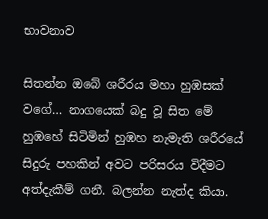භාවනාව

සිතන්න ඔබේ ශරීරය මහා හුඹසක් වගේ… නාගයෙක් බදු වූ සිත මේ හුඹහේ සිටිමින් හුඹහ නැමැති ශරීරයේ සිදුරු පහකින් අවට පරිසරය විදීමට අත්දැකීම් ගනී. බලන්න නැත්ද කියා.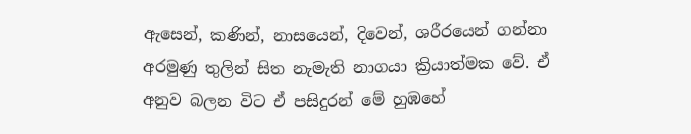ඇසෙන්, කණින්, නාසයෙන්, දිවෙන්, ශරීරයෙන් ගන්නා අරමුණු තුලින් සිත නැමැති නාගයා ක්‍රියාත්මක වේ. ඒ අනුව බලන විට ඒ පසිදුරන් මේ හුඹහේ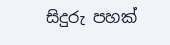සිදුරු පහක්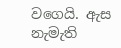වගෙයි. ඇස නැමැති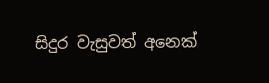සිදුර වැසුවත් අනෙක්